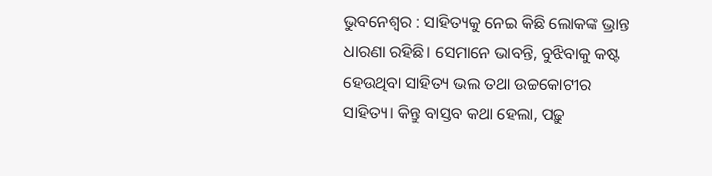ଭୁବନେଶ୍ବର : ସାହିତ୍ୟକୁ ନେଇ କିଛି ଲୋକଙ୍କ ଭ୍ରାନ୍ତ ଧାରଣା ରହିଛି। ସେମାନେ ଭାବନ୍ତି, ବୁଝିବାକୁ କଷ୍ଟ ହେଉଥିବା ସାହିତ୍ୟ ଭଲ ତଥା ଉଚ୍ଚକୋଟୀର ସାହିତ୍ୟ। କିନ୍ତୁ ବାସ୍ତବ କଥା ହେଲା, ପଢ଼ୁ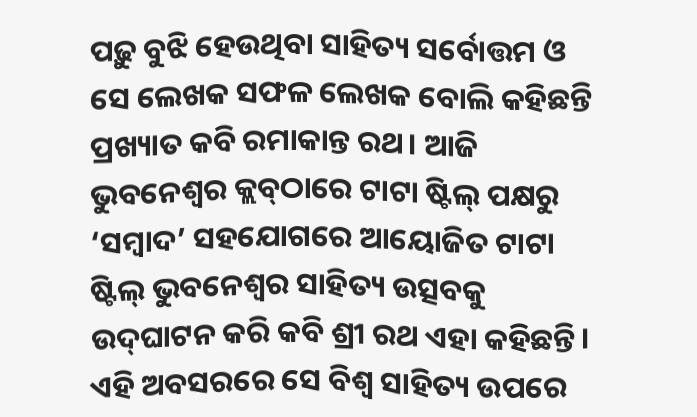ପଢ଼ୁ ବୁଝି ହେଉଥିବା ସାହିତ୍ୟ ସର୍ବୋତ୍ତମ ଓ ସେ ଲେଖକ ସଫଳ ଲେଖକ ବୋଲି କହିଛନ୍ତି ପ୍ରଖ୍ୟାତ କବି ରମାକାନ୍ତ ରଥ। ଆଜି ଭୁବନେଶ୍ବର କ୍ଲବ୍‌ଠାରେ ଟାଟା ଷ୍ଟିଲ୍‌ ପକ୍ଷରୁ ‘ସମ୍ବାଦ’ ସହଯୋଗରେ ଆୟୋଜିତ ଟାଟା ଷ୍ଟିଲ୍‌ ଭୁବନେଶ୍ବର ସାହିତ୍ୟ ଉତ୍ସବକୁ ଉଦ୍‌ଘାଟନ କରି କବି ଶ୍ରୀ ରଥ ଏହା କହିଛନ୍ତି। ଏହି ଅବସରରେ ସେ ବିଶ୍ବ ସାହିତ୍ୟ ଉପରେ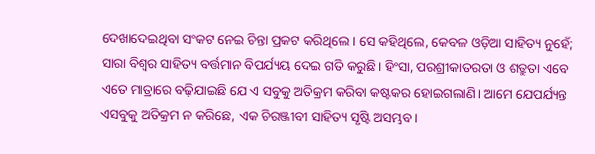ଦେଖାଦେଇଥିବା ସଂକଟ ନେଇ ଚିନ୍ତା ପ୍ରକଟ କରିଥିଲେ। ସେ କହିଥିଲେ, କେବଳ ଓଡ଼ିଆ ସାହିତ୍ୟ ନୁହେଁ; ସାରା ବିଶ୍ବର ସାହିତ୍ୟ ବର୍ତ୍ତମାନ ବିପର୍ଯ୍ୟୟ ଦେଇ ଗତି କରୁଛି। ହିଂସା, ପରଶ୍ରୀକାତରତା ଓ ଶତ୍ରୁତା ଏବେ ଏତେ ମାତ୍ରାରେ ବଢ଼ିଯାଇଛି‌ ଯେ ଏ ସବୁକୁ ଅତିକ୍ରମ କରିବା କଷ୍ଟକର ହୋଇଗଲାଣି। ଆମେ ଯେପର୍ଯ୍ୟନ୍ତ ଏସବୁକୁ ଅତିକ୍ରମ ନ କରିଛେ, ଏକ ଚିରଞ୍ଜୀବୀ ସାହିତ୍ୟ ସୃଷ୍ଟି ଅସମ୍ଭବ।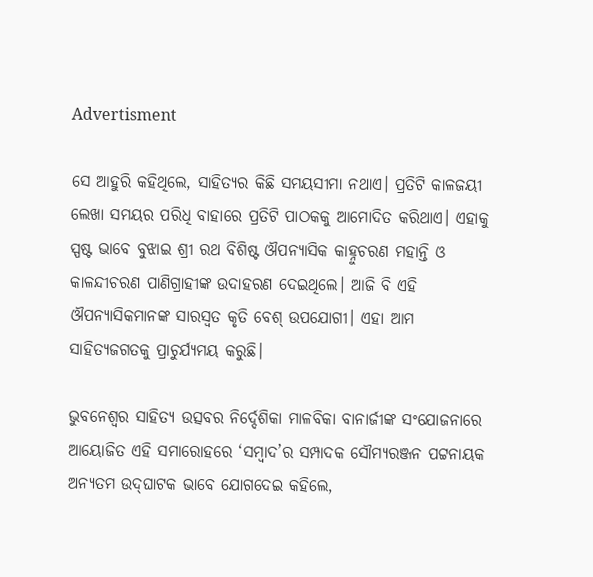Advertisment

ସେ ଆହୁରି କହିଥିଲେ, ସାହିତ୍ୟର କିଛି ସମୟସୀମା ନଥାଏ। ପ୍ରତିଟି କାଳଜୟୀ ଲେଖା ସମୟର ପରିଧି ବାହାରେ ପ୍ରତିଟି ପାଠକକୁ ଆମୋଦିତ କରିଥାଏ। ଏହାକୁ ସ୍ପଷ୍ଟ ଭାବେ ବୁଝାଇ ଶ୍ରୀ ରଥ ବିଶିଷ୍ଟ ଔପନ୍ୟାସିକ କାହ୍ନୁଚରଣ ମହାନ୍ତି ଓ କାଳନ୍ଦୀଚରଣ ପାଣିଗ୍ରାହୀଙ୍କ ଉଦାହରଣ ଦେଇଥିଲେ। ଆଜି ବି ଏହି ଔପନ୍ୟାସିକମାନଙ୍କ ସାରସ୍ବତ କୃତି ବେଶ୍‌ ଉପଯୋଗୀ। ଏହା ଆମ ସାହିତ୍ୟଜଗତକୁ ପ୍ରାଚୁର୍ଯ୍ୟମୟ କରୁଛି।

ଭୁବନେଶ୍ବର ସାହିତ୍ୟ ଉତ୍ସବର ନିର୍ଦ୍ଦେଶିକା ମାଳବିକା ବାନାର୍ଜୀଙ୍କ ସ‌ଂଯୋଜନାରେ ଆୟୋଜିତ ଏହି ସମାରୋହରେ ‘ସମ୍ବାଦ’ର ସମ୍ପାଦକ ସୌମ୍ୟରଞ୍ଜନ ପଟ୍ଟନାୟକ ଅନ୍ୟତମ ଉଦ୍‌ଘାଟକ ଭାବେ ଯୋଗଦେଇ କହିଲେ,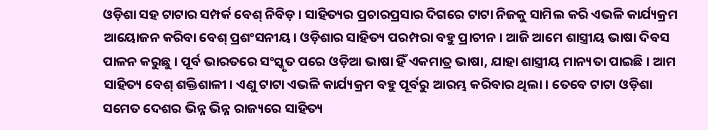ଓଡ଼ିଶା ସହ ଟାଟାର ସମ୍ପର୍କ ବେଶ୍‌ ନିବିଡ଼। ସାହିତ୍ୟର ପ୍ରଚାରପ୍ରସାର ଦିଗରେ ଟାଟା ନିଜକୁ ସାମିଲ କରି ଏଭଳି କାର୍ଯ୍ୟକ୍ରମ ଆୟୋଜନ କରିବା ବେଶ୍ ପ୍ରଶଂସନୀୟ। ଓଡ଼ିଶାର ସାହିତ୍ୟ ପରମ୍ପରା ବହୁ ପ୍ର‌ାଚୀନ। ଆଜି ଆମେ ଶାସ୍ତ୍ରୀୟ ଭାଷା ଦିବସ ପାଳନ କରୁଛୁ। ପୂର୍ବ ଭାରତରେ ସଂସ୍କୃତ ପରେ ଓଡ଼ିଆ ଭାଷା ହିଁ ଏକମାତ୍ର ଭାଷା, ଯାହା ଶାସ୍ତ୍ରୀୟ ମାନ୍ୟତା ପାଇଛି। ଆମ ସାହିତ୍ୟ ବେଶ୍‌ ଶକ୍ତିଶାଳୀ। ଏଣୁ ଟାଟା ଏଭଳି କାର୍ଯ୍ୟକ୍ରମ ବହୁ ପୂର୍ବରୁ ଆରମ୍ଭ କରିବାର ଥିଲା। ତେବେ ଟାଟା ଓଡ଼ିଶା ସମେତ ଦେଶର ଭିନ୍ନ ଭିନ୍ନ ରାଜ୍ୟରେ ସ‌ାହିତ୍ୟ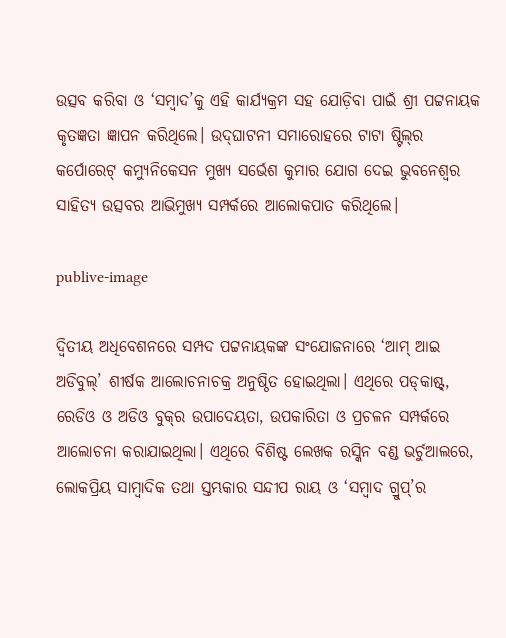ଉତ୍ସବ କରିବା ଓ ‘ସମ୍ବାଦ’କୁ ଏହି କାର୍ଯ୍ୟକ୍ରମ ସହ‌ ଯୋଡ଼ିବା ପାଇଁ ଶ୍ରୀ ପଟ୍ଟନା‌ୟକ କୃତଜ୍ଞତା ଜ୍ଞାପନ କରିଥିଲେ। ଉଦ୍‌ଘାଟନୀ ସମାରୋହରେ ଟାଟା ଷ୍ଟିଲ୍‌ର କର୍ପୋରେଟ୍‌ କମ୍ୟୁନିକେସନ ମୁଖ୍ୟ ସର୍ଭେଶ କୁମାର ଯୋଗ ଦେଇ ଭୁବନେଶ୍ବର ସାହିତ୍ୟ ଉତ୍ସବର ଆଭିମୁଖ୍ୟ ସମ୍ପର୍କରେ ଆଲୋକପାତ କରିଥିଲେ।

publive-image

ଦ୍ବିତୀୟ ଅଧିବେଶନରେ ସମ୍ପଦ ପଟ୍ଟନାୟକଙ୍କ ସଂଯୋଜନାରେ ‘ଆମ୍‌ ଆଇ ଅଡିବୁଲ୍‌’ ଶୀର୍ଷକ ଆଲୋଚନାଚକ୍ର ଅନୁଷ୍ଠିତ ହୋଇଥିଲା। ଏଥିରେ ପଡ୍‌କାଷ୍ଟ୍‌, ରେଡିଓ ଓ ଅଡିଓ ବୁକ୍‌ର ଉପାଦେୟତା, ଉପକାରିତା ଓ ପ୍ରଚଳନ ସମ୍ପର୍କରେ ଆଲୋଚନା କରାଯାଇଥିଲା। ଏଥିରେ ବିଶିଷ୍ଟ ଲେଖକ ରସ୍କିନ ବଣ୍ଡ ଭର୍ଚୁଆଲରେ, ଲୋକପ୍ରିୟ ସାମ୍ବାଦିକ ତଥା ସ୍ତମ୍ଭକାର ସନ୍ଦୀପ ରାୟ ଓ ‘ସମ୍ବାଦ ଗ୍ରୁପ୍‌’ର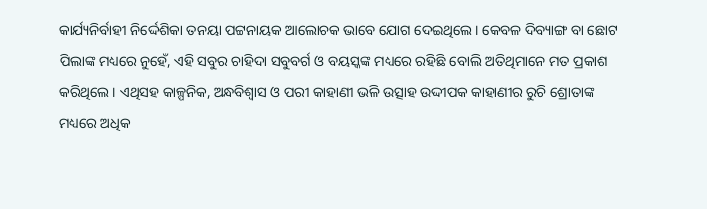କାର୍ଯ୍ୟନିର୍ବାହୀ ନିର୍ଦ୍ଦେଶିକା ତନୟା ପଟ୍ଟନାୟକ ଆଲୋଚକ ଭାବେ ଯୋଗ ଦେଇଥିଲେ। କେବଳ ଦିବ୍ୟାଙ୍ଗ ବା ଛୋଟ ପିଲାଙ୍କ ମଧ୍ୟରେ ନୁହେଁ, ଏହି ସବୁର ଚାହିଦା ସବୁବର୍ଗ ଓ ବୟସ୍କଙ୍କ ମଧ୍ୟରେ ରହିଛି ବୋଲି ଅତିଥିମାନେ ମତ ପ୍ରକାଶ କରିଥିଲେ। ଏଥିସହ କାଳ୍ପନିକ, ଅନ୍ଧବିଶ୍ବାସ ଓ ପରୀ କାହାଣୀ ଭଳି ଉତ୍ସାହ ଉଦ୍ଦୀପକ କାହାଣୀର ରୁଚି ଶ୍ରୋତାଙ୍କ ମଧ୍ୟରେ ଅଧିକ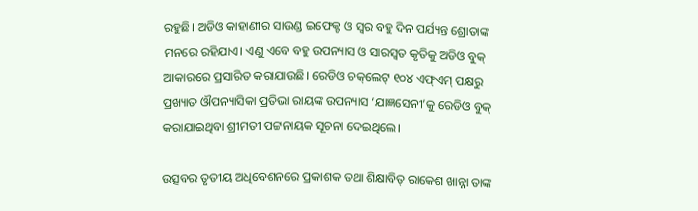ରହୁଛି। ଅଡିଓ କାହାଣୀର ସାଉଣ୍ଡ ଇଫେକ୍ଟ ଓ ସ୍ବର ବହୁ ଦିନ ପର୍ଯ୍ୟନ୍ତ ଶ୍ରୋତାଙ୍କ ମନରେ ରହିଯାଏ। ଏଣୁ ଏବେ ବହୁ ଉପନ୍ୟାସ ଓ ସାରସ୍ବତ କୃତିକୁ ଅଡିଓ ବୁକ୍‌ ଆକାରରେ ପ୍ରସାରିତ କରାଯାଉଛି। ରେଡିଓ ଚକ୍‌ଲେଟ୍‌ ୧୦୪ ଏଫ୍‌ଏମ୍‌ ପକ୍ଷରୁ ପ୍ରଖ୍ୟାତ ଔପନ୍ୟାସିକା ପ୍ରତିଭା ରାୟଙ୍କ ଉପନ୍ୟାସ ‘ଯାଜ୍ଞସେନୀ’କୁ ରେଡିଓ ବୁକ୍‌ କରାଯାଇଥିବା ଶ୍ରୀମତୀ ପଟ୍ଟନାୟକ ସୂଚନା ଦେଇଥିଲେ।

ଉତ୍ସବର ତୃତୀୟ ଅଧିବେଶନରେ ପ୍ରକାଶକ ତଥା ଶିକ୍ଷାବିତ୍‌ ରାକେଶ ଖାନ୍ନା ତାଙ୍କ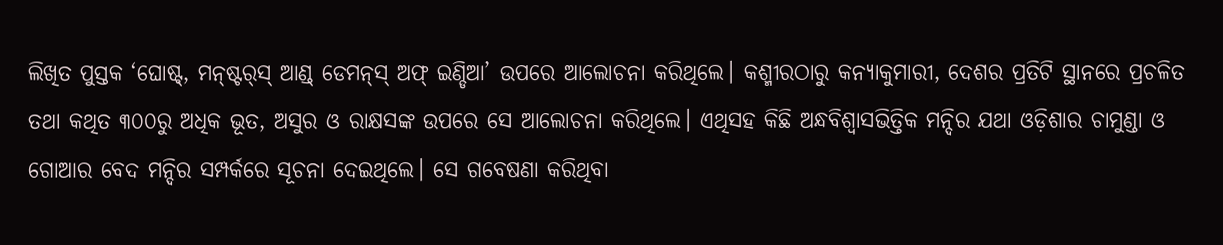ଲିଖିତ ପୁସ୍ତକ ‘ଘୋଷ୍ଟ୍‌, ମନ୍‌ଷ୍ଟର୍‌ସ୍ ଆଣ୍ଡ୍‌ ଡେମନ୍‌ସ୍‌ ଅଫ୍‌ ଇଣ୍ଡିଆ’ ଉପରେ ଆଲୋଚନା କରିଥିଲେ। କଶ୍ମୀରଠାରୁ କନ୍ୟାକୁମାରୀ, ଦେଶର ପ୍ରତିଟି ସ୍ଥାନରେ ପ୍ରଚଳିତ ତଥା କଥିତ ୩୦୦ରୁ ଅଧିକ ଭୂତ, ଅସୁର ଓ ରାକ୍ଷସଙ୍କ ଉପରେ ସେ ଆଲୋଚନା କରିଥିଲେ। ଏଥିସହ କିଛି ଅନ୍ଧବିଶ୍ବାସଭିତ୍ତିକ ମନ୍ଦିର ଯଥା ଓଡ଼ିଶାର ଚାମୁଣ୍ଡା ଓ ଗୋଆର ବେଦ ମନ୍ଦିର ସମ୍ପର୍କରେ ସୂଚନା ଦେଇଥିଲେ। ସେ ଗବେଷଣା କରିଥିବା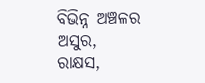ବିଭିନ୍ନ ଅଞ୍ଚଳର ଅସୁର, ରାକ୍ଷସ,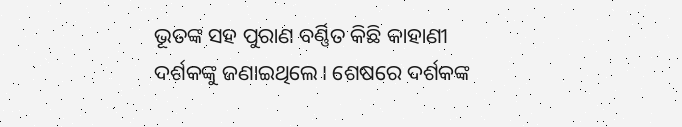ଭୂତଙ୍କ ସହ ପୁରାଣ ବର୍ଣ୍ଣିତ କିଛି କାହାଣୀ ଦର୍ଶକଙ୍କୁ ଜଣାଇଥିଲେ। ଶେଷ‌ରେ ଦର୍ଶକଙ୍କ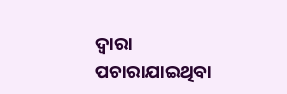ଦ୍ବାରା ପଚା‌ରାଯାଇଥିବା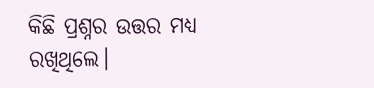କିଛି ପ୍ରଶ୍ନର ଉତ୍ତର ମଧ୍ୟ ରଖିଥିଲେ।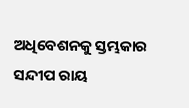ଅଧିବେଶନକୁ ସ୍ତମ୍ଭକାର ସନ୍ଦୀପ ରାୟ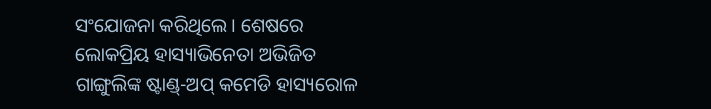ସଂଯୋଜନା କରିଥିଲେ। ଶେଷରେ ଲୋକପ୍ରିୟ ହାସ୍ୟାଭିନେତା ଅଭିଜିତ ଗାଙ୍ଗୁଲିଙ୍କ ଷ୍ଟାଣ୍ଡ୍‌-ଅପ୍‌ କମେଡି ହାସ୍ୟରୋଳ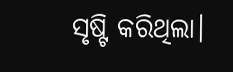ସୃଷ୍ଟି କରିଥିଲା।